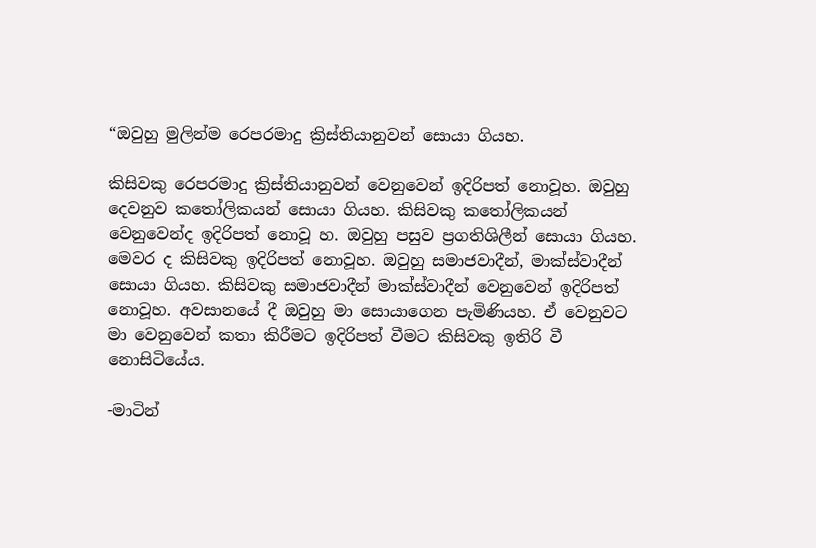“ඔවුහු මුලින්ම රෙපරමාදු ක්‍රිස්තියානුවන් සොයා ගියහ.

කිසිවකු රෙපරමාදු ක්‍රිස්තියානුවන් වෙනුවෙන් ඉදිරිපත් නොවූහ. ඔවුහු දෙවනුව කතෝලිකයන් සොයා ගියහ. කිසිවකු කතෝලිකයන් වෙනුවෙන්ද ඉදිරිපත් නොවූ හ. ඔවුහු පසුව ප්‍රගතිශිලීන් සොයා ගියහ. මෙවර ද කිසිවකු ඉදිරිපත් නොවූහ. ඔවුහු සමාජවාදීන්, මාක්ස්වාදීන් සොයා ගියහ. කිසිවකු සමාජවාදීන් මාක්ස්වාදීන් වෙනුවෙන් ඉදිරිපත් නොවූහ. අවසානයේ දී ඔවුහු මා සොයාගෙන පැමිණියහ. ඒ වෙනුවට මා වෙනුවෙන් කතා කිරීමට ඉදිරිපත් වීමට කිසිවකු ඉතිරි වී නොසිටියේය.

-මාටින්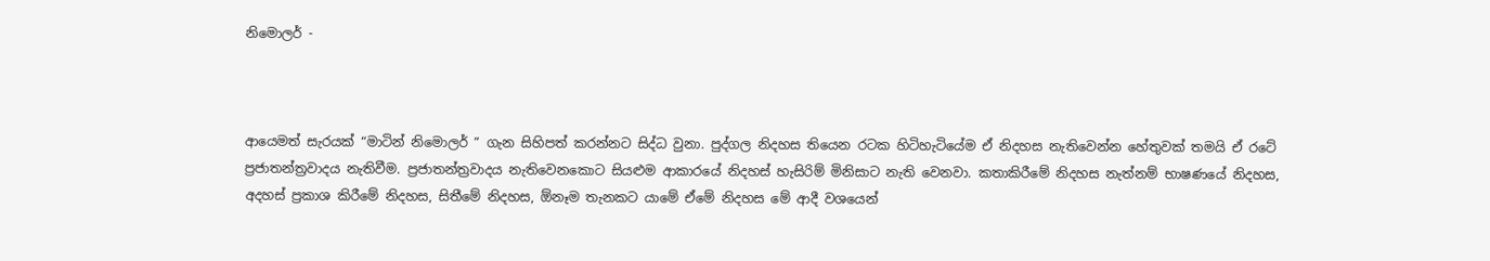නිමොලර් -



ආයෙමත් සැරයක් “මාටින් නිමොලර් ” ගැන සිහිපත් කරන්නට සිද්ධ වුනා. පුද්ගල නිදහස තියෙන රටක හිටිහැටියේම ඒ නිදහස නැතිවෙන්න හේතුවක් තමයි ඒ රටේ ප්‍රජාතන්ත්‍රවාදය නැතිවීම. ප්‍රජාතන්ත්‍රවාදය නැතිවෙනකොට සියළුම ආකාරයේ නිදහස් හැසිරිම් මිනිසාට නැති වෙනවා. කතාකිරීමේ නිදහස නැත්නම් භාෂණයේ නිදහස, අදහස් ප්‍රකාශ කිරීමේ නිදහස, සිතීමේ නිදහස, ඕනෑම තැනකට යාමේ ඒමේ නිදහස මේ ආදී වශයෙන්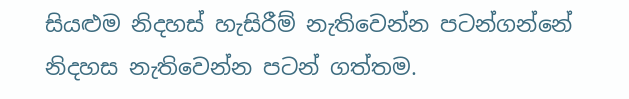සියළුම නිදහස් හැසිරීම් නැතිවෙන්න පටන්ගන්නේ නිදහස නැතිවෙන්න පටන් ගත්තම.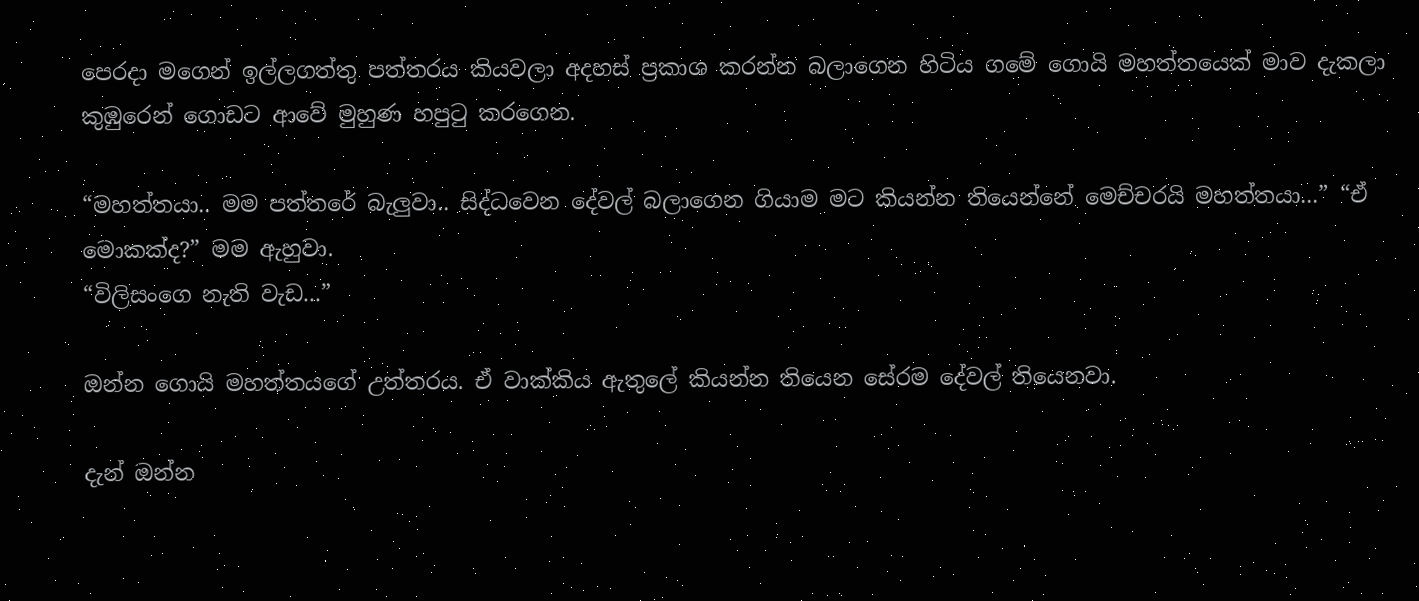පෙරදා මගෙන් ඉල්ලගත්තු පත්තරය කියවලා අදහස් ප්‍රකාශ කරන්න බලාගෙන හිටිය ගමේ ගොයි මහත්තයෙක් මාව දැකලා කුඹුරෙන් ගොඩට ආවේ මුහුණ හපුටු කරගෙන.

“මහත්තයා.. මම පත්තරේ බැලුවා.. සිද්ධවෙන දේවල් බලාගෙන ගියාම මට කියන්න තියෙන්නේ මෙච්චරයි මහත්තයා...” “ඒ මොකක්ද?” මම ඇහුවා.
“විලිසංගෙ නැති වැඩ...”

ඔන්න ගොයි මහත්තයගේ උත්තරය. ඒ වාක්කිය ඇතුලේ කියන්න තියෙන සේරම දේවල් තියෙනවා.

දැන් ඔන්න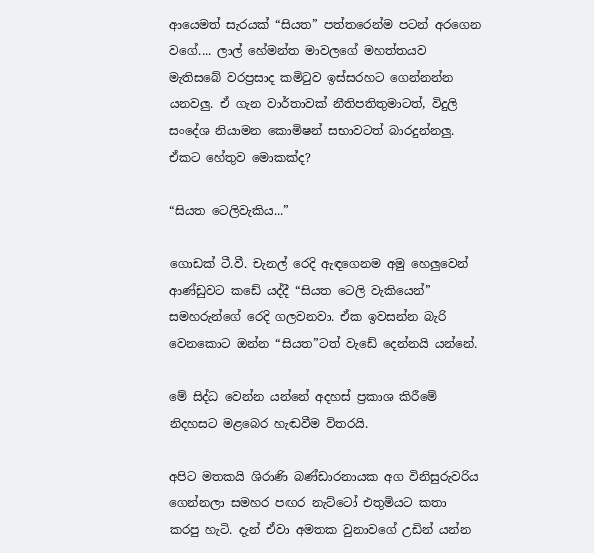ආයෙමත් සැරයක් “සියත” පත්තරෙන්ම පටන් අරගෙන වගේ.... ලාල් හේමන්ත මාවලගේ මහත්තයව මැතිසබේ වරප්‍රසාද කමිටුව ඉස්සරහට ගෙන්නන්න යනවලු. ඒ ගැන වාර්තාවක් නීතිපතිතුමාටත්, විදුලි සංදේශ නියාමන කොමිෂන් සභාවටත් බාරදුන්නලු. ඒකට හේතුව මොකක්ද?

“සියත ටෙලිවැකිය...”

ගොඩක් ටී.වී. චැනල් රෙදි ඇඳගෙනම අමු හෙලුවෙන් ආණ්ඩුවට කඩේ යද්දී “සියත ටෙලි වැකියෙන්” සමහරුන්ගේ රෙදි ගලවනවා. ඒක ඉවසන්න බැරි වෙනකොට ඔන්න “සියත”ටත් වැඩේ දෙන්නයි යන්නේ.

මේ සිද්ධ වෙන්න යන්නේ අදහස් ප්‍රකාශ කිරීමේ නිදහසට මළබෙර හැඬවීම විතරයි.

අපිට මතකයි ශිරාණි බණ්ඩාරනායක අග විනිසුරුවරිය ගෙන්නලා සමහර පඟර නැට්ටෝ එතුමියට කතා කරපු හැටි. දැන් ඒවා අමතක වුනාවගේ උඩින් යන්න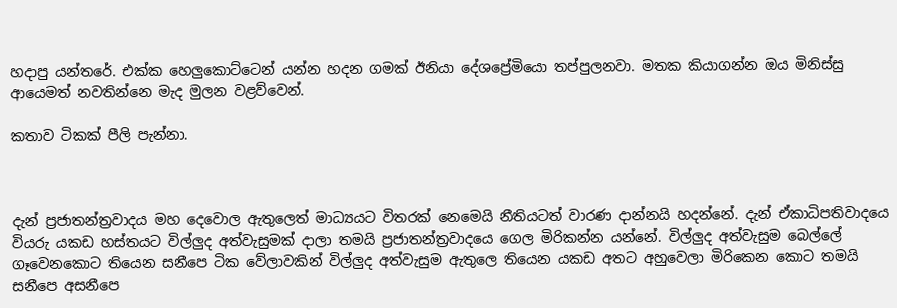හදාපු යන්තරේ. එක්ක හෙලුකොට්ටෙන් යන්න හදන ගමක් ඊනියා දේශප්‍රේමියො තප්පුලනවා. මතක කියාගන්න ඔය මිනිස්සු ආයෙමත් නවතින්නෙ මැද මුලන වළව්වෙන්.

කතාව ටිකක් පීලි පැන්නා.



දැන් ප්‍රජාතන්ත්‍රවාදය මහ දෙවොල ඇතුලෙත් මාධ්‍යයට විතරක් නෙමෙයි නීතියටත් වාරණ දාන්නයි හදන්නේ. දැන් ඒකාධිපතිවාදයෙ  වියරු යකඩ හස්තයට විල්ලුද අත්වැසුමක් දාලා තමයි ප්‍රජාතන්ත්‍රවාදයෙ ගෙල මිරිකන්න යන්නේ. විල්ලුද අත්වැසුම බෙල්ලේ ගෑවෙනකොට තියෙන සනීපෙ ටික වේලාවකින් විල්ලුද අත්වැසුම ඇතුලෙ තියෙන යකඩ අතට අහුවෙලා මිරිකෙන කොට තමයි සනීපෙ අසනීපෙ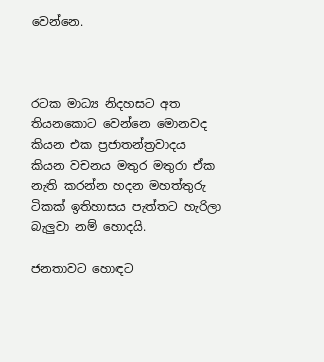වෙන්නෙ.



රටක මාධ්‍ය නිදහසට අත තියනකොට වෙන්නෙ මොනවද කියන එක ප්‍රජාතන්ත්‍රවාදය කියන වචනය මතුර මතුරා ඒක නැති කරන්න හදන මහත්තුරු ටිකක් ඉතිහාසය පැත්තට හැරිලා බැලුවා නම් හොදයි.

ජනතාවට හොඳට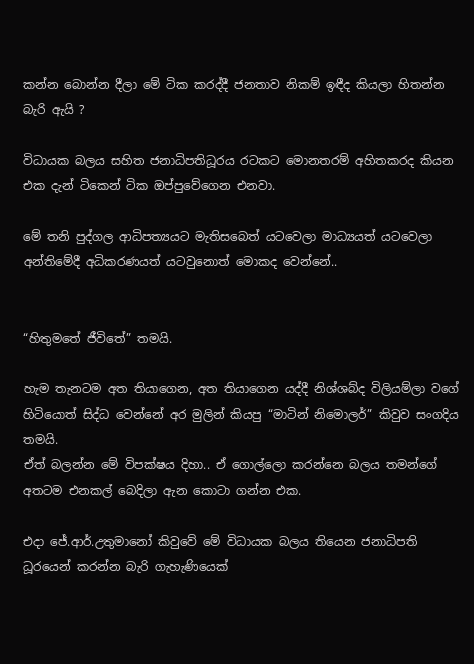කන්න බොන්න දීලා මේ ටික කරද්දී ජනතාව නිකම් ඉඳීද කියලා හිතන්න බැරි ඇයි ?

විධායක බලය සහිත ජනාධිපතිධූරය රටකට මොනතරම් අහිතකරද කියන එක දැන් ටිකෙන් ටික ඔප්පුවේගෙන එනවා.

මේ තනි පුද්ගල ආධිපත්‍යයට මැතිසබෙත් යටවෙලා මාධ්‍යයත් යටවෙලා අන්තිමේදී අධිකරණයත් යටවුනොත් මොකද වෙන්නේ..


“හිතුමතේ ජීවිතේ” තමයි.

හැම තැනටම අත තියාගෙන, අත තියාගෙන යද්දී නිශ්ශබ්ද විලියම්ලා වගේ හිටියොත් සිද්ධ වෙන්නේ අර මුලින් කියපු “මාටින් නිමොලර්” කිවුව සංගදිය තමයි.
ඒත් බලන්න මේ විපක්ෂය දිහා.. ඒ ගොල්ලො කරන්නෙ බලය තමන්ගේ අතටම එනකල් බෙදිලා ඇන කොටා ගන්න එක.

එදා ජේ.ආර්.උතුමානෝ කිවුවේ මේ විධායක බලය තියෙන ජනාධිපති ධූරයෙන් කරන්න බැරි ගැහැණියෙක්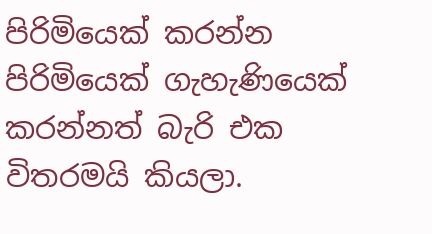පිරිමියෙක් කරන්න පිරිමියෙක් ගැහැණියෙක් කරන්නත් බැරි එක විතරමයි කියලා.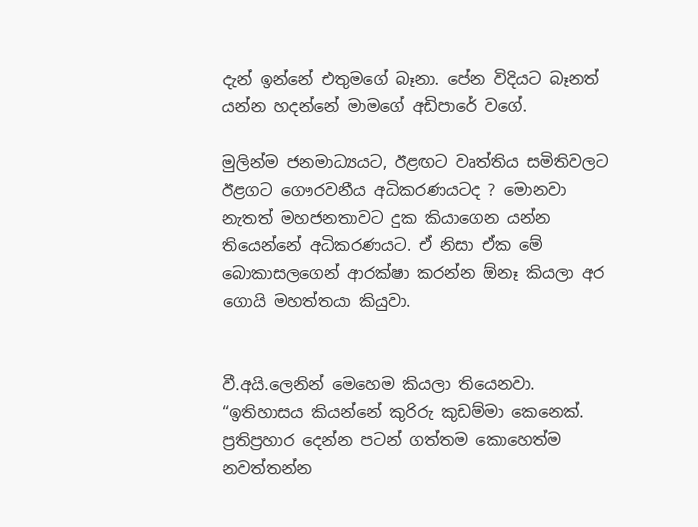දැන් ඉන්නේ එතුමගේ බෑනා. පේන විදියට බෑනත් යන්න හදන්නේ මාමගේ අඩිපාරේ වගේ.

මුලින්ම ජනමාධ්‍යයට, ඊළඟට වෘත්තිය සමිතිවලට ඊළගට ගෞරවනීය අධිකරණයටද ? මොනවා නැතත් මහජනතාවට දුක කියාගෙන යන්න තියෙන්නේ අධිකරණයට. ඒ නිසා ඒක මේ බොකාසලගෙන් ආරක්ෂා කරන්න ඕනෑ කියලා අර ගොයි මහත්තයා කියුවා.


වී.අයි.ලෙනින් මෙහෙම කියලා තියෙනවා. “ඉතිහාසය කියන්නේ කුරිරු කුඩම්මා කෙනෙක්. ප්‍රතිප්‍රහාර දෙන්න පටන් ගත්තම කොහෙත්ම නවත්තන්න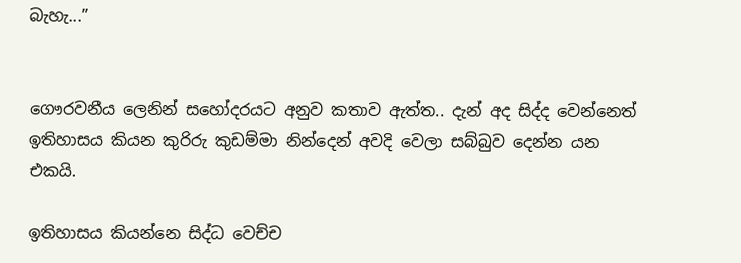බැහැ...”


ගෞරවනීය ලෙනින් සහෝදරයට අනුව කතාව ඇත්ත.. දැන් අද සිද්ද වෙන්නෙත් ඉතිහාසය කියන කුරිරු කුඩම්මා නින්දෙන් අවදි වෙලා සබ්බුව දෙන්න යන එකයි.

ඉතිහාසය කියන්නෙ සිද්ධ වෙච්ච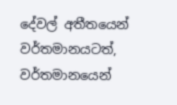දේවල් අතීතයෙන් වර්තමානයටත්, වර්තමානයෙන්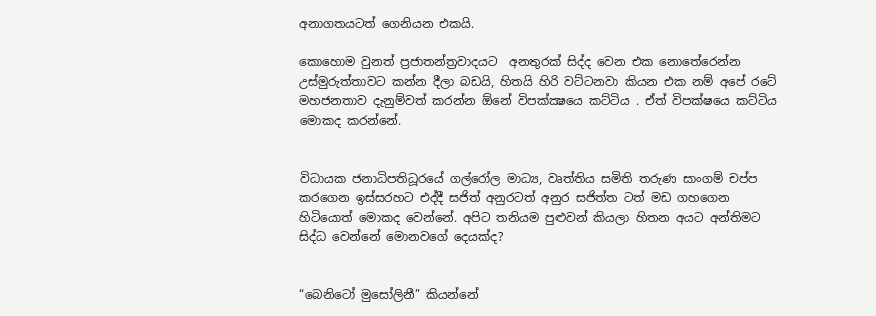අනාගතයටත් ගෙනියන එකයි.

කොහොම වුනත් ප්‍රජාතන්ත්‍රවාදයට  අනතුරක් සිද්ද වෙන එක නොතේරෙන්න උස්මුරුත්තාවට කන්න දීලා බඩයි, හිතයි හිරි වට්ටනවා කියන එක නම් අපේ රටේ මහජනතාව දැනුම්වත් කරන්න ඕනේ විපක්ක්‍ෂයෙ කට්ටිය . ඒත් විපක්ෂයෙ කට්ටිය මොකද කරන්නේ.


විධායක ජනාධිපතිධූරයේ ගල්රෝල මාධ්‍ය, වෘත්තිය සමිති තරුණ සාංගම් චප්ප කරගෙන ඉස්සරහට එද්දී සජිත් අනුරටත් අනුර සජිත්ත ටත් මඩ ගහගෙන හිටියොත් මොකද වෙන්නේ. අපිට තනියම පුළුවන් කියලා හිතන අයට අන්තිමට සිද්ධ වෙන්නේ මොනවගේ දෙයක්ද?


“බෙනිටෝ මුසෝලිනී” කියන්නේ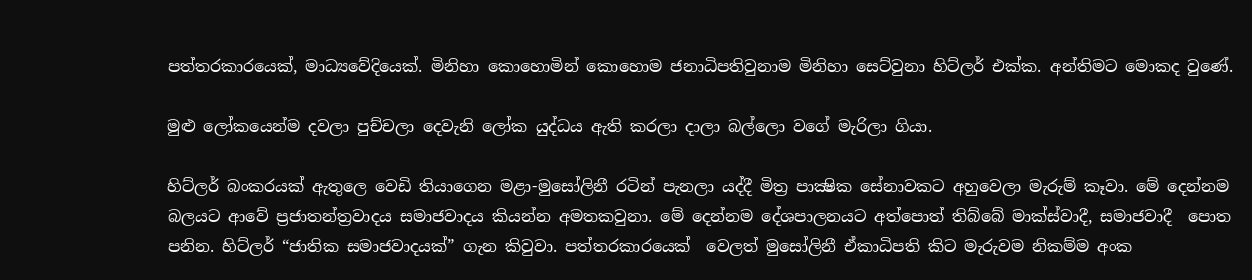පත්තරකාරයෙක්, මාධ්‍යවේදියෙක්. මිනිහා කොහොමින් කොහොම ජනාධිපතිවුනාම මිනිහා සෙට්වුනා හිට්ලර් එක්ක. අන්තිමට මොකද වුණේ.

මුළු ලෝකයෙන්ම දවලා පුච්චලා දෙවැනි ලෝක යුද්ධය ඇති කරලා දාලා බල්ලො වගේ මැරිලා ගියා.

හිට්ලර් බංකරයක් ඇතුලෙ වෙඩි තියාගෙන මළා-මුසෝලිනී රටින් පැනලා යද්දී මිත්‍ර පාක්‍ෂික සේනාවකට අහුවෙලා මැරුම් කෑවා. මේ දෙන්නම බලයට ආවේ ප්‍රජාතන්ත්‍රවාදය සමාජවාදය කියන්න අමතකවුනා. මේ දෙන්නම දේශපාලනයට අත්පොත් තිබ්බේ මාක්ස්වාදී, සමාජවාදී  පොත පනින. හිට්ලර් “ජාතික සමාජවාදයක්” ගැන කිවුවා. පත්තරකාරයෙක්  වෙලත් මුසෝලිනී ඒකාධිපති කිට මැරුවම නිකම්ම අංක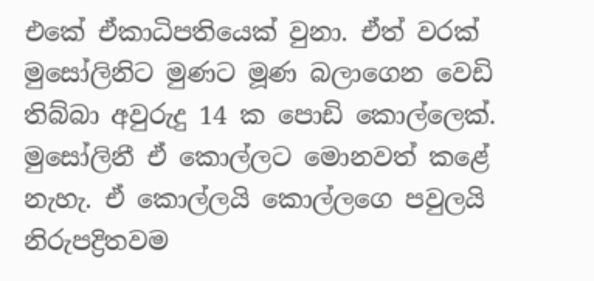එකේ ඒකාධිපතියෙක් වුනා. ඒත් වරක් මුසෝලිනිට මුණට මූණ බලාගෙන වෙඩි තිබ්බා අවුරුදු 14 ක පොඩි කොල්ලෙක්. මුසෝලිනී ඒ කොල්ලට මොනවත් කළේ නැහැ. ඒ කොල්ලයි කොල්ලගෙ පවුලයි නිරුපද්‍රිතවම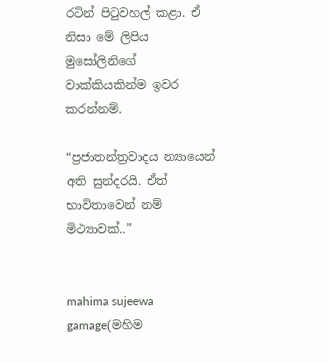රටින් පිටුවහල් කළා. ඒ නිසා මේ ලිපිය මුසෝලිනිගේ වාක්කියකින්ම ඉවර කරන්නම්.

“ප්‍රජාතන්ත්‍රවාදය න්‍යායෙන් අති සුන්දරයි. ඒත් භාවිතාවෙන් නම් මිථ්‍යාවක්..”


mahima sujeewa gamage(මහිම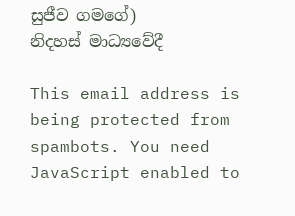සුජීව ගමගේ)
නිදහස් මාධ්‍යවේදී

This email address is being protected from spambots. You need JavaScript enabled to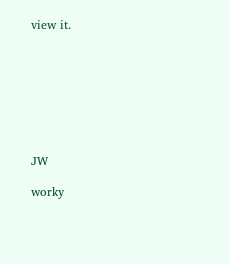view it.








JW

worky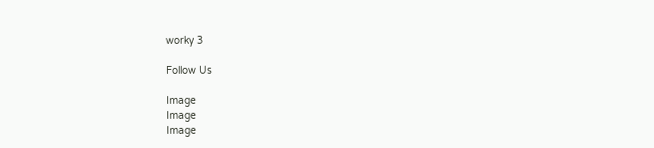worky 3

Follow Us

Image
Image
Image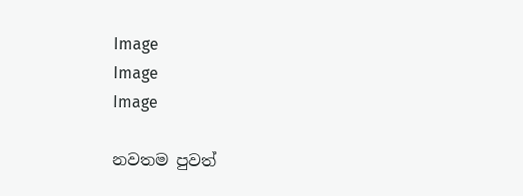Image
Image
Image

නවතම පුවත්